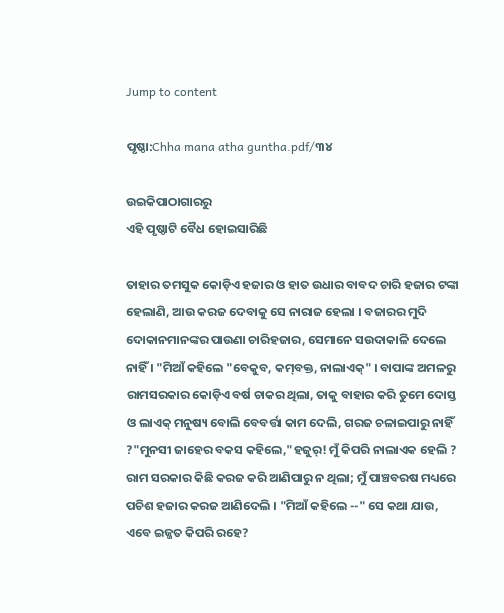Jump to content

ପୃଷ୍ଠା:Chha mana atha guntha.pdf/୩୪

ଉଇକିପାଠାଗାର‌ରୁ
ଏହି ପୃଷ୍ଠାଟି ବୈଧ ହୋଇସାରିଛି

ତାହାର ତମସୁକ କୋଡ଼ିଏ ହଜାର ଓ ହାତ ଉଧାର ବାବଦ ଚାରି ହଜାର ଟଙ୍କା ହେଲାଣି, ଆଉ କରଜ ଦେବାକୁ ସେ ନାରାଜ ହେଲା । ବଜାରର ମୁଦି ଦୋକାନମାନଙ୍କର ପାଉଣା ଚାରିହଜାର, ସେମାନେ ସଉଦାକାଳି ଦେଲେ ନାହିଁ । "ମିଆଁ କହିଲେ "ବେକୁବ, କମ୍‌ବକ୍ତ, ନାଲାଏକ୍" । ବାପାଙ୍କ ଅମଳରୁ ରାମସରକାର କୋଡ଼ିଏ ବର୍ଷ ଚାକର ଥିଲା, ତାକୁ ବାହାର କରି ତୁମେ ଦୋସ୍ତ ଓ ଲାଏକ୍ ମନୁଷ୍ୟ ବୋଲି ବେବର୍ତ୍ତା କାମ ଦେଲି, ଗରଜ ଚଳାଇପାରୁ ନାହିଁ ?"ମୁନସୀ ଜାହେର ବକସ କହିଲେ,"ହଜୁର୍! ମୁଁ କିପରି ନାଲାଏକ ହେଲି ? ରାମ ସରକାର କିଛି କରଜ କରି ଆଣିପାରୁ ନ ଥିଲା; ମୁଁ ପାଞ୍ଚବରଷ ମଧ୍ୟରେ ପଚିଶ ହଜାର କରଜ ଆଣିଦେଲି । "ମିଆଁ କହିଲେ --" ସେ କଥା ଯାଉ, ଏବେ ଇଜ୍ଜତ କିପରି ରହେ?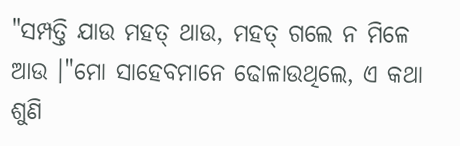"ସମ୍ପତ୍ତି ଯାଉ ମହତ୍ ଥାଉ, ମହତ୍ ଗଲେ ନ ମିଳେ ଆଉ ।"ମୋ ସାହେବମାନେ ଢୋଳାଉଥିଲେ, ଏ କଥା ଶୁଣି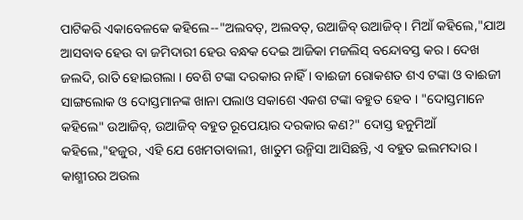ପାଟିକରି ଏକାବେଳକେ କହିଲେ--"ଅଲବତ୍, ଅଲବତ୍, ଉଆଜିବ୍ ଉଆଜିବ୍ । ମିଆଁ କହିଲେ,"ଯାଅ ଆସବାବ ହେଉ ବା ଜମିଦାରୀ ହେଉ ବନ୍ଧକ ଦେଇ ଆଜିକା ମଜଲିସ୍ ବନ୍ଦୋବସ୍ତ କର । ଦେଖ ଜଲଦି, ରାତି ହୋଇଗଲା । ବେଶି ଟଙ୍କା ଦରକାର ନାହିଁ । ବାଈଜୀ ରୋକଶତ ଶଏ ଟଙ୍କା ଓ ବାଈଜୀ ସାଙ୍ଗଲୋକ ଓ ଦୋସ୍ତମାନଙ୍କ ଖାନା ପଲାଓ ସକାଶେ ଏକଶ ଟଙ୍କା ବହୁତ ହେବ । "ଦୋସ୍ତମାନେ କହିଲେ" ଉଆଜିବ୍, ଉଆଜିବ୍ ବହୁତ ରୂପେୟାର ଦରକାର କଣ?" ଦୋସ୍ତ ହନୁମିଆଁ କହିଲେ,"ହଜୁର, ଏହି ଯେ ଖେମତାବାଲୀ, ଖାତୁମ ଉନ୍ମିସା ଆସିଛନ୍ତି, ଏ ବହୁତ ଇଲମଦାର । କାଶ୍ମୀରର ଅଉଲ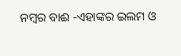ନମ୍ବର ବାଈ -ଏହାଙ୍କର ଇଲମ ଓ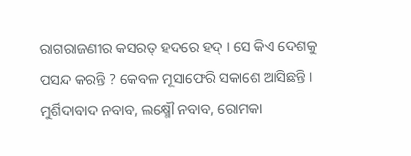ରାଗରାଜଣୀର କସରତ୍ ହଦରେ ହଦ୍ । ସେ କିଏ ଦେଶକୁ ପସନ୍ଦ କରନ୍ତି ? କେବଳ ମୂସାଫେରି ସକାଶେ ଆସିଛନ୍ତି । ମୁର୍ଶିଦାବାଦ ନବାବ, ଲକ୍ଷ୍ମୌ ନବାବ, ରୋମକା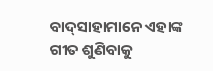ବାଦ୍‌ସାହାମାନେ ଏହାଙ୍କ ଗୀତ ଶୁଣିବାକୁ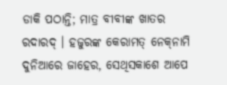ଡାକି ପଠାନ୍ତି; ମାତ୍ର ବୀବୀଙ୍କ ଖାତର ରଦାରଦ୍ । ହଜୁରଙ୍କ କେରାମତ୍ ନେକ୍‌ନାମି ଦୁନିଆରେ ଜାହେର, ସେଥିସକାଶେ ଆପେ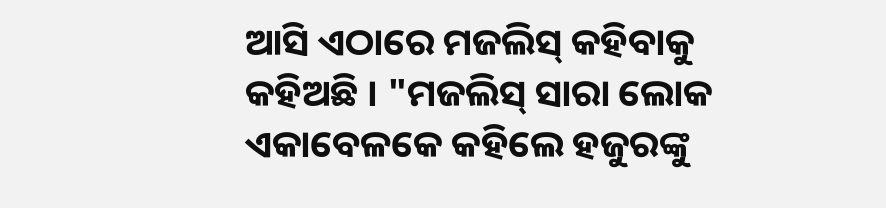ଆସି ଏଠାରେ ମଜଲିସ୍ କହିବାକୁ କହିଅଛି । "ମଜଲିସ୍ ସାରା ଲୋକ ଏକାବେଳକେ କହିଲେ ହଜୁରଙ୍କୁ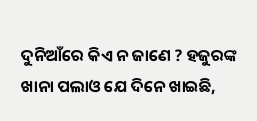ଦୁନିଆଁରେ କିଏ ନ ଜାଣେ ? ହଜୁରଙ୍କ ଖାନା ପଲାଓ ଯେ ଦିନେ ଖାଇଛି,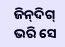ଜିନ୍‌ଦିଗ୍ ଭରି ସେ